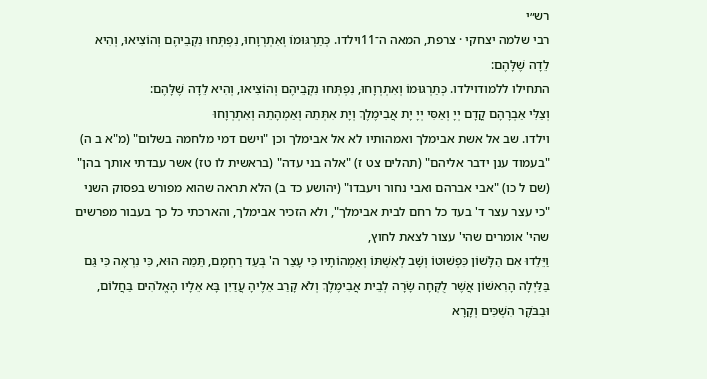רש״י
רבי שלמה יצחקי · צרפת, המאה ה־11וילדו. כְּתַרְגּוּמוֹ וְאִתְרְוָחוּ, נִפְתְּחוּ נִקְבֵיהֶם וְהוֹצִיאוּ, וְהִיא לֵדָה שֶׁלָּהֶם:
התחילו ללמודוילדו. כְּתַרְגּוּמוֹ וְאִתְרְוָחוּ, נִפְתְּחוּ נִקְבֵיהֶם וְהוֹצִיאוּ, וְהִיא לֵדָה שֶׁלָּהֶם:
וְצַלִּי אַבְרָהָם קֳדָם יְיָ וְאַסִּי יְיָ יָת אֲבִימֶלֶךְ וְיָת אִתְּתֵהּ וְאַמְהָתֵהּ וְאִתְרְוָחוּ
וילדו. שב אל אשת אבימלך ואמהותיו לא אל אבימלך וכן "וישם דמי מלחמה בשלום" (מ"א ב ה) "בעמוד ענן ידבר אליהם" (תהלים צט ז) "אלה בני עדה" (בראשית לו טז) אשר עבדתי אותך בהן" (שם ל כו) "אבי אברהם ואבי נחור ויעבדו" (יהושע כד ב) הלא תראה שהוא מפורש בפסוק השני "כי עצר עצר ד' בעד כל רחם לבית אבימלך", ולא הזכיר אבימלך, והארכתי כל כך בעבור מפרשים שהי' אומרים שהי' עצור לצאת לחוץ,
וַיֵּלֵדוּ אִם הַלָּשׁוֹן כִּפְשׁוּטוֹ וְשָׁב לְאִשְׁתּוֹ וְאַמְהוֹתָיו כִּי עָצַר ה' בְּעַד רַחְמָם, תֵּמַהּ הוּא, כִּי נִרְאֶה כִּי גַּם בַּלַּיְלָה הָרִאשׁוֹן אֲשֶׁר לֻקְּחָה שָׂרָה לְבֵית אֲבִימֶלֶךְ וְלֹא קָרַב אֵלֶיהָ עֲדַיִן בָּא אֵלָיו הָאֱלֹהִים בַּחֲלוֹם, וּבַבֹּקֶר הִשְׁכִּים וְקָרָא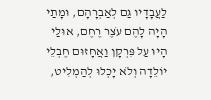לַעֲבָדָיו גַּם לְאַבְרָהָם, וּמָתַי הָיָה לָהֶם עֹצֶר רֶחֶם, אוּלַי הָיוּ עַל פִּרְקָן וַאֲחָזוּם חֶבְלֵי יוֹלֵדָה וְלֹא יָכְלוּ לְהַמְלִיט,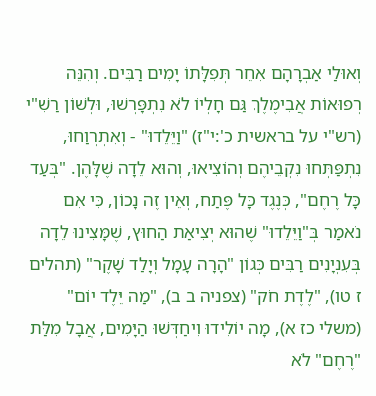וְאוּלַי אַבְרָהָם אִחֵר תְּפִלָּתוֹ יָמִים רַבִּים. וְהִנֵּה רְפוּאוֹת אֲבִימֶלֶךְ גַּם חָלְיוֹ לֹא נִתְפָּרְשׁוּ, וּלְשׁוֹן רַשִׁ"י (רש"י על בראשית כ':י"ז) "וַיֵּלֵדוּ" - וְאִתְרְוַחוּ, נִתְפַּתְּחוּ נִקְבֵיהֶם וְהוֹצִיאוּ, וְהוּא לֵדָה שֶׁלָּהֶן. "בְּעַד כָּל רֶחֶם", כְּנֶגֶד כָּל פֶּתַח, וְאֵין זֶה נָכוֹן, כִּי אִם נֹאמַר בְּ"וַיֵּלֵדוּ" שֶׁהוּא יְצִיאַת הַחוּץ, שֶׁמָּצִינוּ לֵדָה בְּעִנְיָנִים רַבִּים כְּגוֹן "הָרָה עָמָל וְיָלַד שָׁקֶר" (תהלים ז טו), "לֶדֶת חֹק" (צפניה ב ב), "מַה יֵּלֶד יוֹם" (משלי כז א), מָה יוֹלִידוּ וִיחַדְּשׁוּ הַיָּמִים, אֲבָל מִלַּת "רֶחֶם" לֹא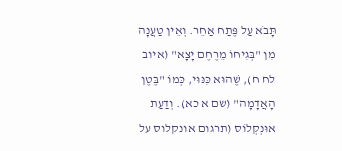תָּבֹא עַל פֶּתַח אַחֵר. וְאֵין טַעֲנָה מִן "בְּגִיחוֹ מֵרֶחֶם יָצָא" (איוב לח ח), שֶׁהוּא כִּנּוּי, כְּמוֹ "בֶּטֶן הָאֲדָמָה" (שם א כא). וְדַעַת אוּנְקְלוֹס (תרגום אונקלוס על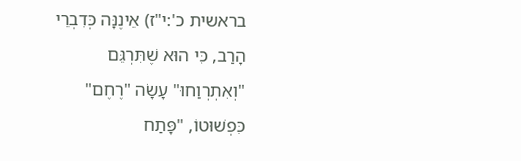בראשית כ':י"ז) אֵינֶנָּה כְּדִבְרֵי הָרַב, כִּי הוּא שֶׁתִּרְגֵּם "וְאִתְרְוַחוּ" עָשָׂה "רֶחֶם" כִּפְשׁוּטוֹ, "פָּתַח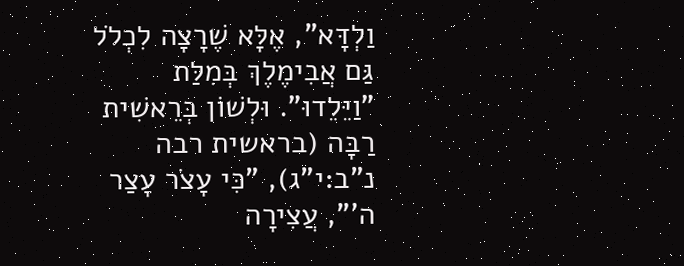וַלְדָּא", אֶלָּא שֶׁרָצָה לִכְלֹל גַּם אֲבִימֶלֶךְ בְּמִלַּת "וַיֵּלֵדוּ". וּלְשׁוֹן בְּרֵאשִׁית רַבָּה (בראשית רבה נ"ב:י"ג), "כִּי עָצֹר עָצַר ה'", עֲצִירָה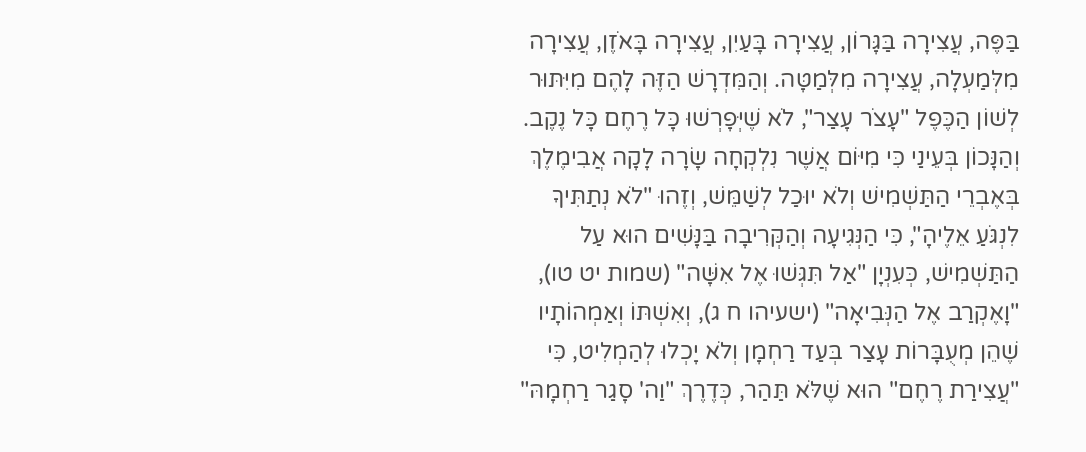בַּפֶּה, עֲצִירָה בַּגָּרוֹן, עֲצִירָה בָּעַיִן, עֲצִירָה בָּאֹזֶן, עֲצִירָה מִלְּמַעְלָה, עֲצִירָה מִלְּמַטָּה. וְהַמִּדְרָשׁ הַזֶּה לָהֶם מִיִּתּוּר לְשׁוֹן הַכֶּפֶל "עָצֹר עָצַר", לֹא שֶׁיְּפָרְשׁוּ כָּל רֶחֶם כָּל נֶקֶב. וְהַנָּכוֹן בְּעֵינַי כִּי מִיּוֹם אֲשֶׁר נִלְקְחָה שָׂרָה לָקָה אֲבִימֶלֶךְ בְּאֶבְרֵי הַתַּשְׁמִישׁ וְלֹא יוּכַל לְשַׁמֵּשׁ, וְזֶהוּ "לֹא נְתַתִּיךָ לִנְגֹּעַ אֵלֶיהָ", כִּי הַנְּגִיעָה וְהַקְּרִיבָה בַּנָּשִׁים הוּא עַל הַתַּשְׁמִישׁ, כְּעִנְיָן "אַל תִּגְּשׁוּ אֶל אִשָּׁה" (שמות יט טו), "וָאֶקְרַב אֶל הַנְּבִיאָה" (ישעיהו ח ג), וְאִשְׁתּוֹ וְאַמְהוֹתָיו שֶׁהֵן מְעֻבָּרוֹת עָצַר בְּעַד רַחְמָן וְלֹא יָכְלוּ לְהַמְלִיט, כִּי "עֲצִירַת רֶחֶם" הוּא שֶׁלֹּא תַּהַר, כְּדֶרֶךְ "וַה' סָגַר רַחְמָהּ"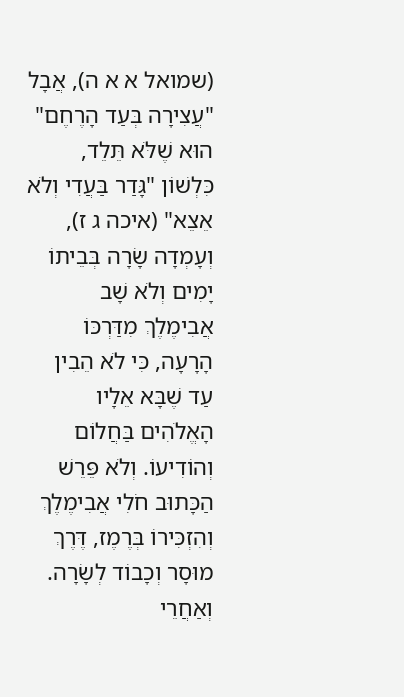(שמואל א א ה), אֲבָל "עֲצִירָה בְּעַד הָרֶחֶם" הוּא שֶׁלֹּא תֵּלֵד, כִּלְשׁוֹן "גָּדַר בַּעֲדִי וְלֹא אֵצֵא" (איכה ג ז), וְעָמְדָה שָׂרָה בְּבֵיתוֹ יָמִים וְלֹא שָׁב אֲבִימֶלֶךְ מִדַּרְכּוֹ הָרָעָה, כִּי לֹא הֵבִין עַד שֶׁבָּא אֵלָיו הָאֱלֹהִים בַּחֲלוֹם וְהוֹדִיעוֹ. וְלֹא פֵּרֵשׁ הַכָּתוּב חֹלִי אֲבִימֶלֶךְ וְהִזְכִּירוֹ בְּרֶמֶז, דֶּרֶךְ מוּסָר וְכָבוֹד לְשָׂרָה. וְאַחֲרֵי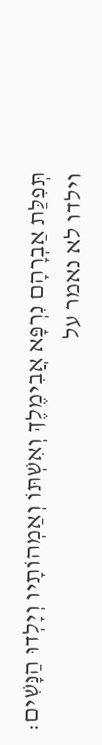תְּפִלַּת אַבְרָהָם נִרְפָּא אֲבִימֶלֶךְ וְאִשְׁתּוֹ וְאַמְהוֹתָיו וְיָלְדוּ הַנָּשִׁים:
וילדו לא נאמר על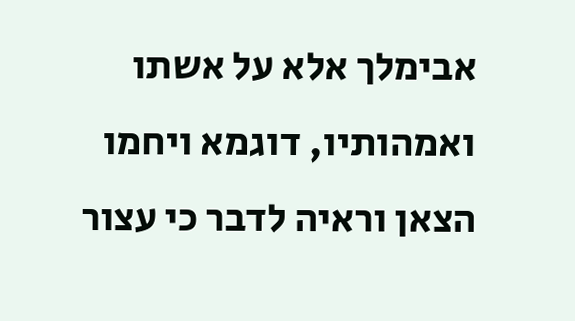אבימלך אלא על אשתו ואמהותיו, דוגמא ויחמו הצאן וראיה לדבר כי עצור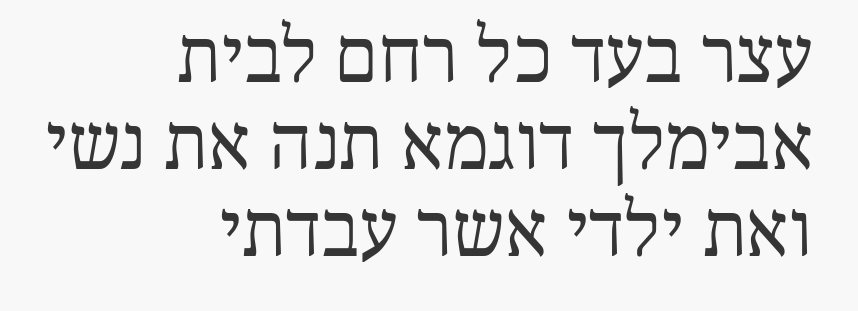עצר בעד כל רחם לבית אבימלך דוגמא תנה את נשי ואת ילדי אשר עבדתי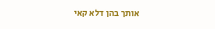אותך בהן דלא קאי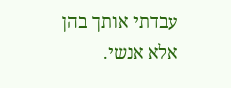עבדתי אותך בהן אלא אנשי.